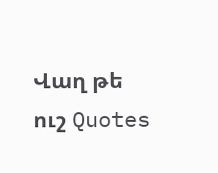Վաղ թե ուշ Quotes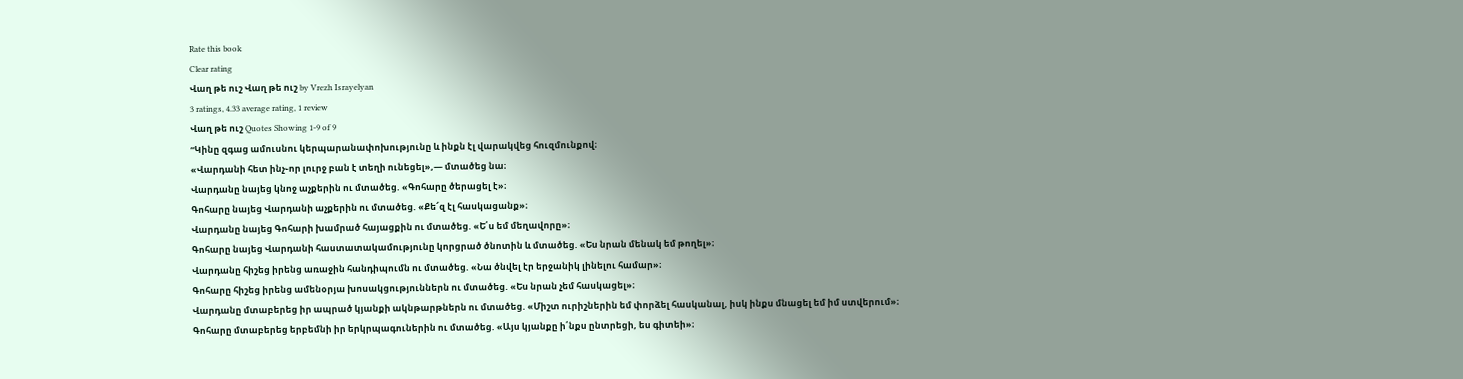Rate this book
Clear rating
Վաղ թե ուշ Վաղ թե ուշ by Vrezh Israyelyan
3 ratings, 4.33 average rating, 1 review
Վաղ թե ուշ Quotes Showing 1-9 of 9
“Կինը զգաց ամուսնու կերպարանափոխությունը և ինքն էլ վարակվեց հուզմունքով։
«Վարդանի հետ ինչ֊որ լուրջ բան է տեղի ունեցել»,— մտածեց նա։
Վարդանը նայեց կնոջ աչքերին ու մտածեց. «Գոհարը ծերացել է»։
Գոհարը նայեց Վարդանի աչքերին ու մտածեց. «Քե՜զ էլ հասկացանք»։
Վարդանը նայեց Գոհարի խամրած հայացքին ու մտածեց. «Ե՛ս եմ մեղավորը»։
Գոհարը նայեց Վարդանի հաստատակամությունը կորցրած ծնոտին և մտածեց. «Ես նրան մենակ եմ թողել»։
Վարդանը հիշեց իրենց առաջին հանդիպումն ու մտածեց. «Նա ծնվել էր երջանիկ լինելու համար»։
Գոհարը հիշեց իրենց ամենօրյա խոսակցություններն ու մտածեց. «Ես նրան չեմ հասկացել»։
Վարդանը մտաբերեց իր ապրած կյանքի ակնթարթներն ու մտածեց. «Միշտ ուրիշներին եմ փորձել հասկանալ‚ իսկ ինքս մնացել եմ իմ ստվերում»։
Գոհարը մտաբերեց երբեմնի իր երկրպագուներին ու մտածեց. «Այս կյանքը ի՛նքս ընտրեցի‚ ես գիտեի»։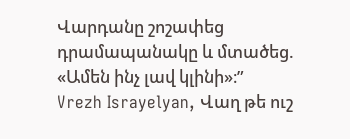Վարդանը շոշափեց դրամապանակը և մտածեց. «Ամեն ինչ լավ կլինի»։”
Vrezh Israyelyan, Վաղ թե ուշ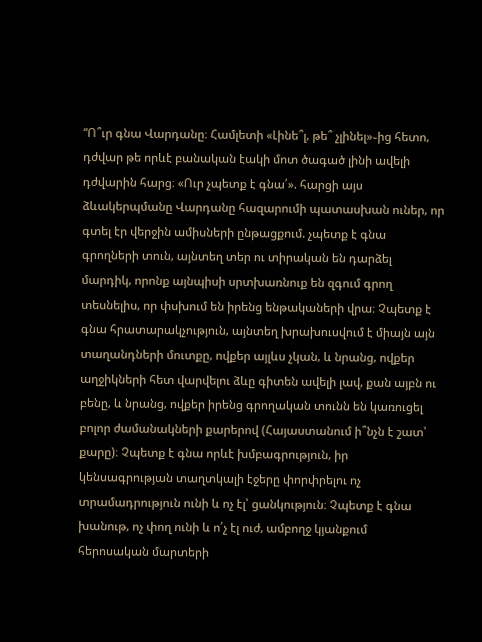“Ո՞ւր գնա Վարդանը։ Համլետի «Լինե՞լ‚ թե՞ չլինել»֊ից հետո‚ դժվար թե որևէ բանական էակի մոտ ծագած լինի ավելի դժվարին հարց։ «Ուր չպետք է գնա՛». հարցի այս ձևակերպմանը Վարդանը հազարումի պատասխան ուներ‚ որ գտել էր վերջին ամիսների ընթացքում. չպետք է գնա գրողների տուն‚ այնտեղ տեր ու տիրական են դարձել մարդիկ‚ որոնք այնպիսի սրտխառնուք են զգում գրող տեսնելիս‚ որ փսխում են իրենց ենթակաների վրա։ Չպետք է գնա հրատարակչություն‚ այնտեղ խրախուսվում է միայն այն տաղանդների մուտքը‚ ովքեր այլևս չկան‚ և նրանց‚ ովքեր աղջիկների հետ վարվելու ձևը գիտեն ավելի լավ‚ քան այբն ու բենը‚ և նրանց‚ ովքեր իրենց գրողական տունն են կառուցել բոլոր ժամանակների քարերով (Հայաստանում ի՞նչն է շատ՝ քարը)։ Չպետք է գնա որևէ խմբագրություն‚ իր կենսագրության տաղտկալի էջերը փորփրելու ոչ տրամադրություն ունի և ոչ էլ՝ ցանկություն։ Չպետք է գնա խանութ‚ ոչ փող ունի և ո՛չ էլ ուժ‚ ամբողջ կյանքում հերոսական մարտերի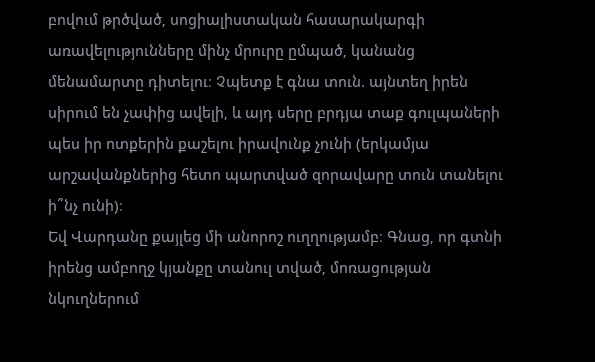բովում թրծված‚ սոցիալիստական հասարակարգի առավելությունները մինչ մրուրը ըմպած‚ կանանց մենամարտը դիտելու։ Չպետք է գնա տուն. այնտեղ իրեն սիրում են չափից ավելի‚ և այդ սերը բրդյա տաք գուլպաների պես իր ոտքերին քաշելու իրավունք չունի (երկամյա արշավանքներից հետո պարտված զորավարը տուն տանելու ի՞նչ ունի)։
Եվ Վարդանը քայլեց մի անորոշ ուղղությամբ։ Գնաց‚ որ գտնի իրենց ամբողջ կյանքը տանուլ տված‚ մոռացության նկուղներում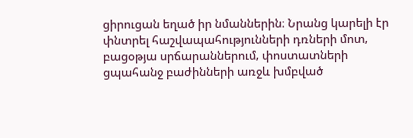ցիրուցան եղած իր նմաններին։ Նրանց կարելի էր փնտրել հաշվապահությունների դռների մոտ‚ բացօթյա սրճարաններում‚ փոստատների ցպահանջ բաժինների առջև խմբված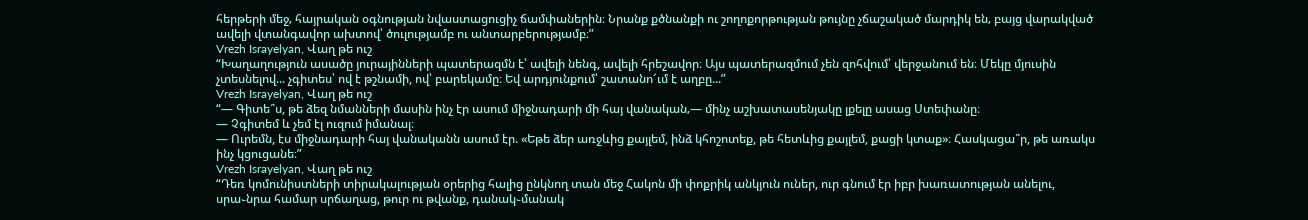հերթերի մեջ‚ հայրական օգնության նվաստացուցիչ ճամփաներին։ Նրանք քծնանքի ու շողոքորթության թույնը չճաշակած մարդիկ են‚ բայց վարակված ավելի վտանգավոր ախտով՝ ծուլությամբ ու անտարբերությամբ։”
Vrezh Israyelyan, Վաղ թե ուշ
“Խաղաղություն ասածը յուրայինների պատերազմն է՝ ավելի նենգ, ավելի հրեշավոր։ Այս պատերազմում չեն զոհվում՝ վերջանում են։ Մեկը մյուսին չտեսնելով... չգիտես՝ ով է թշնամի, ով՝ բարեկամը։ Եվ արդյունքում՝ շատանո՜ւմ է աղբը...”
Vrezh Israyelyan, Վաղ թե ուշ
“— Գիտե՞ս, թե ձեզ նմանների մասին ինչ էր ասում միջնադարի մի հայ վանական‚— մինչ աշխատասենյակը լքելը ասաց Ստեփանը։
— Չգիտեմ և չեմ էլ ուզում իմանալ։
— Ուրեմն, էս միջնադարի հայ վանականն ասում էր. «Եթե ձեր առջևից քայլեմ, ինձ կհոշոտեք, թե հետևից քայլեմ, քացի կտաք»։ Հասկացա՞ր, թե առակս ինչ կցուցանե։”
Vrezh Israyelyan, Վաղ թե ուշ
“Դեռ կոմունիստների տիրակալության օրերից հալից ընկնող տան մեջ Հակոն մի փոքրիկ անկյուն ուներ, ուր գնում էր իբր խառատության անելու, սրա֊նրա համար սրճաղաց, թուր ու թվանք, դանակ֊մանակ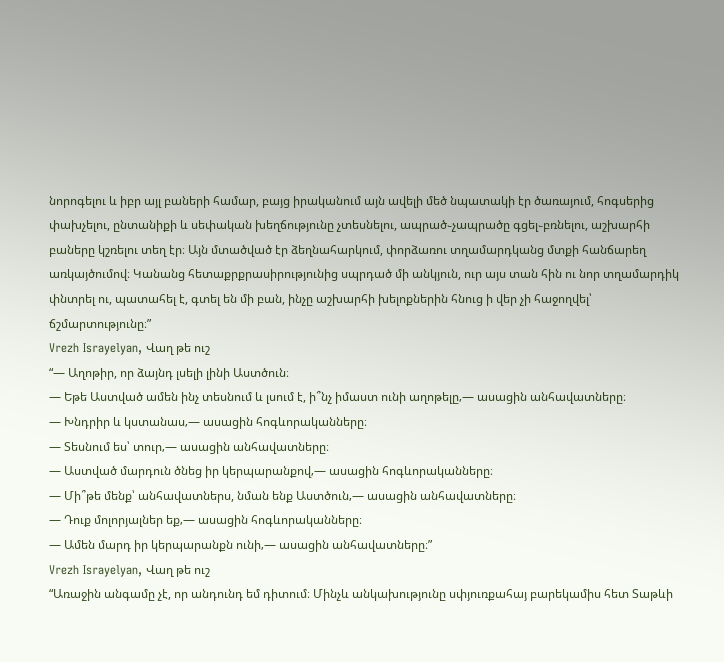նորոգելու և իբր այլ բաների համար, բայց իրականում այն ավելի մեծ նպատակի էր ծառայում, հոգսերից փախչելու, ընտանիքի և սեփական խեղճությունը չտեսնելու, ապրած֊չապրածը գցել֊բռնելու, աշխարհի բաները կշռելու տեղ էր։ Այն մտածված էր ձեղնահարկում, փորձառու տղամարդկանց մտքի հանճարեղ առկայծումով։ Կանանց հետաքրքրասիրությունից սպրդած մի անկյուն, ուր այս տան հին ու նոր տղամարդիկ փնտրել ու, պատահել է, գտել են մի բան, ինչը աշխարհի խելոքներին հնուց ի վեր չի հաջողվել՝ ճշմարտությունը։”
Vrezh Israyelyan, Վաղ թե ուշ
“— Աղոթիր, որ ձայնդ լսելի լինի Աստծուն։
— Եթե Աստված ամեն ինչ տեսնում և լսում է, ի՞նչ իմաստ ունի աղոթելը‚— ասացին անհավատները։
— Խնդրիր և կստանաս‚— ասացին հոգևորականները։
— Տեսնում ես՝ տուր‚— ասացին անհավատները։
— Աստված մարդուն ծնեց իր կերպարանքով‚— ասացին հոգևորականները։
— Մի՞թե մենք՝ անհավատներս, նման ենք Աստծուն‚— ասացին անհավատները։
— Դուք մոլորյալներ եք‚— ասացին հոգևորականները։
— Ամեն մարդ իր կերպարանքն ունի‚— ասացին անհավատները։”
Vrezh Israyelyan, Վաղ թե ուշ
“Առաջին անգամը չէ, որ անդունդ եմ դիտում։ Մինչև անկախությունը սփյուռքահայ բարեկամիս հետ Տաթևի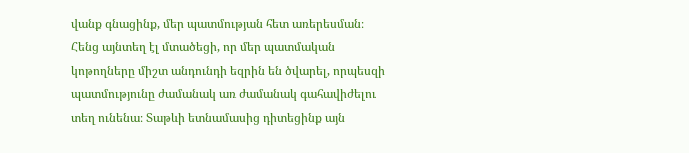վանք գնացինք, մեր պատմության հետ առերեսման։ Հենց այնտեղ էլ մտածեցի, որ մեր պատմական կոթողները միշտ անդունդի եզրին են ծվարել, որպեսզի պատմությունը ժամանակ առ ժամանակ գահավիժելու տեղ ունենա։ Տաթևի ետնամասից դիտեցինք այն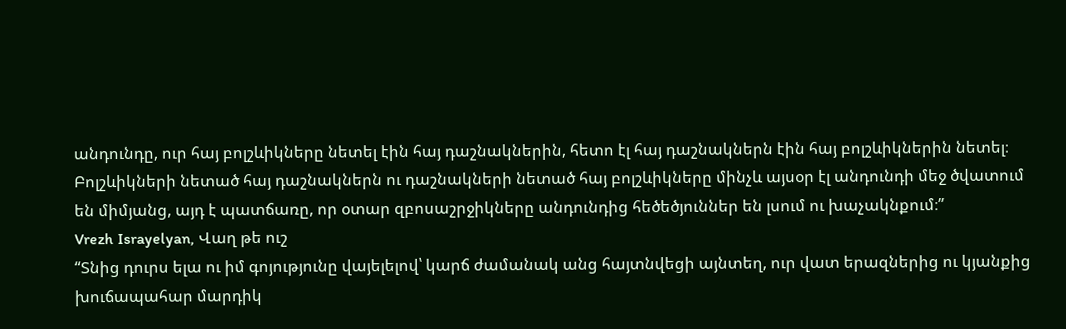անդունդը, ուր հայ բոլշևիկները նետել էին հայ դաշնակներին, հետո էլ հայ դաշնակներն էին հայ բոլշևիկներին նետել։ Բոլշևիկների նետած հայ դաշնակներն ու դաշնակների նետած հայ բոլշևիկները մինչև այսօր էլ անդունդի մեջ ծվատում են միմյանց, այդ է պատճառը, որ օտար զբոսաշրջիկները անդունդից հեծեծյուններ են լսում ու խաչակնքում։”
Vrezh Israyelyan, Վաղ թե ուշ
“Տնից դուրս ելա ու իմ գոյությունը վայելելով՝ կարճ ժամանակ անց հայտնվեցի այնտեղ, ուր վատ երազներից ու կյանքից խուճապահար մարդիկ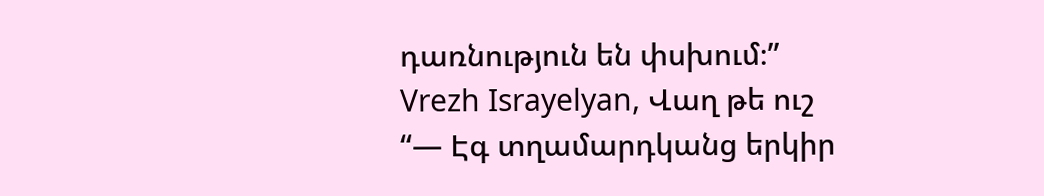դառնություն են փսխում։”
Vrezh Israyelyan, Վաղ թե ուշ
“— Էգ տղամարդկանց երկիր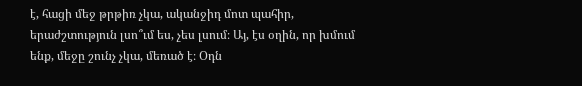է, հացի մեջ թրթիռ չկա, ականջիդ մոտ պահիր, երաժշտություն լսո՞ւմ ես, չես լսում։ Այ, էս օղին, որ խմում ենք, մեջը շունչ չկա, մեռած է։ Օդն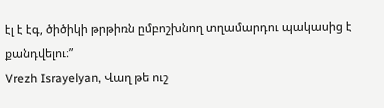էլ է էգ, ծիծիկի թրթիռն ըմբոշխնող տղամարդու պակասից է քանդվելու։”
Vrezh Israyelyan, Վաղ թե ուշ